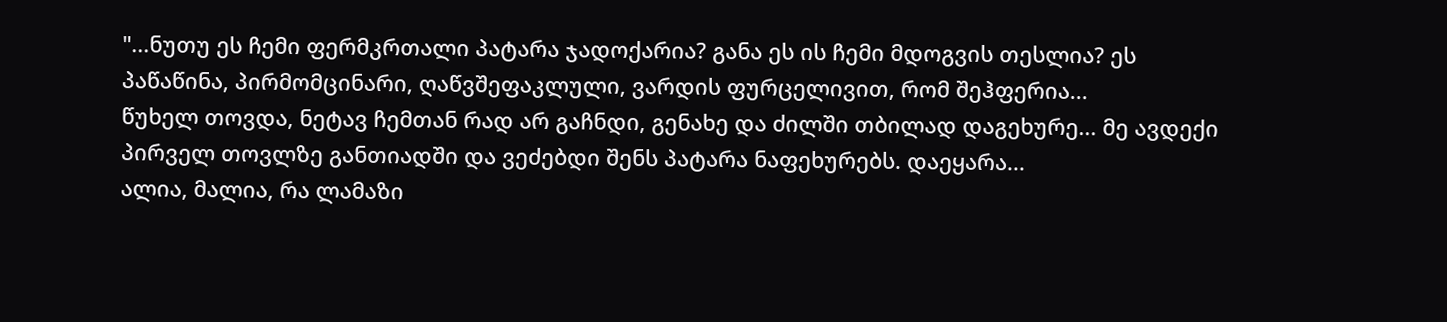"...ნუთუ ეს ჩემი ფერმკრთალი პატარა ჯადოქარია? განა ეს ის ჩემი მდოგვის თესლია? ეს პაწაწინა, პირმომცინარი, ღაწვშეფაკლული, ვარდის ფურცელივით, რომ შეჰფერია...
წუხელ თოვდა, ნეტავ ჩემთან რად არ გაჩნდი, გენახე და ძილში თბილად დაგეხურე... მე ავდექი პირველ თოვლზე განთიადში და ვეძებდი შენს პატარა ნაფეხურებს. დაეყარა...
ალია, მალია, რა ლამაზი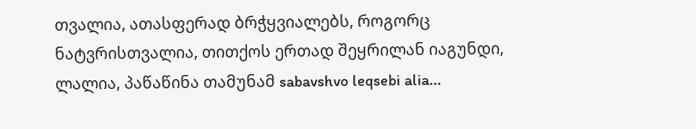თვალია, ათასფერად ბრჭყვიალებს, როგორც ნატვრისთვალია, თითქოს ერთად შეყრილან იაგუნდი, ლალია, პაწაწინა თამუნამ sabavshvo leqsebi alia...